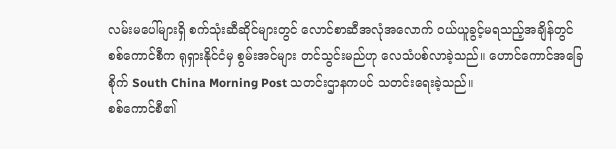လမ်းမပေါ်များရှိ စက်သုံးဆီဆိုင်များတွင် လောင်စာဆီအလုံအလောက် ဝယ်ယူခွင့်မရသည့်အချိန်တွင် စစ်ကောင်စီက ရုရှားနိုင်ငံမှ စွမ်းအင်များ တင်သွင်းမည်ဟု လေသံပစ်လာခဲ့သည်။ ဟောင်ကောင်အခြေစိုက် South China Morning Post သတင်းဌာနကပင် သတင်းရေးခဲ့သည်။
စစ်ကောင်စီ၏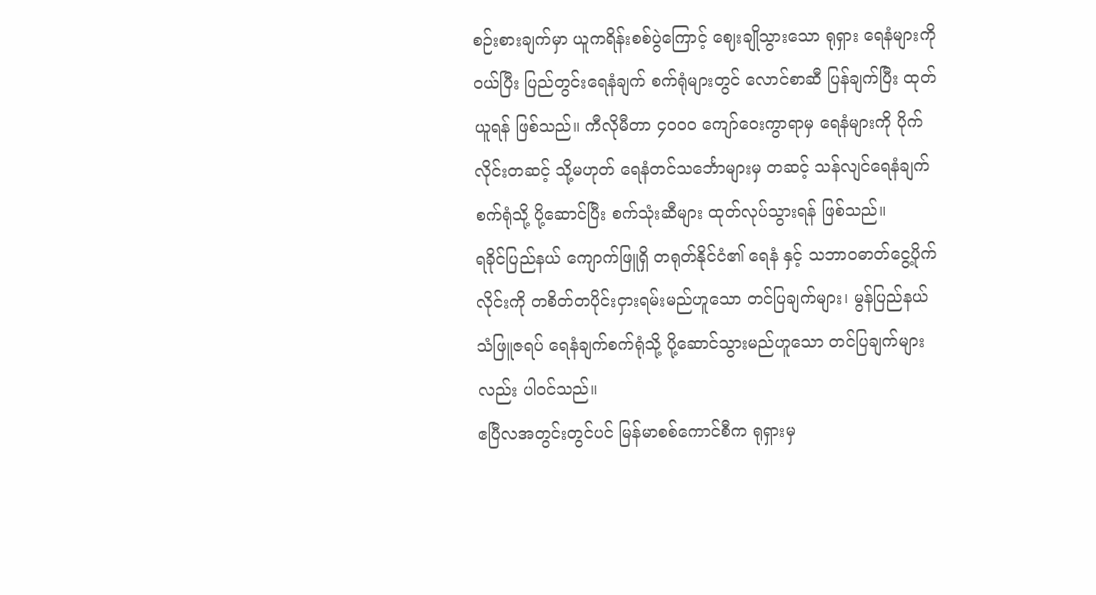စဉ်းစားချက်မှာ ယူကရိန်းစစ်ပွဲကြောင့် ဈေးချိုသွားသော ရုရှား ရေနံများကို ဝယ်ပြီး ပြည်တွင်းရေနံချက် စက်ရုံများတွင် လောင်စာဆီ ပြန်ချက်ပြီး ထုတ်ယူရန် ဖြစ်သည်။ ကီလိုမီတာ ၄၀၀၀ ကျော်ဝေးကွာရာမှ ရေနံများကို ပိုက်လိုင်းတဆင့် သို့မဟုတ် ရေနံတင်သင်္ဘောများမှ တဆင့် သန်လျင်ရေနံချက်စက်ရုံသို့ ပို့ဆောင်ပြီး စက်သုံးဆီများ ထုတ်လုပ်သွားရန် ဖြစ်သည်။
ရခိုင်ပြည်နယ် ကျောက်ဖြူရှိ တရုတ်နိုင်ငံ၏ ရေနံ နှင့် သဘာဝဓာတ်ငွေ့ပိုက်လိုင်းကို တစိတ်တပိုင်းငှားရမ်းမည်ဟူသော တင်ပြချက်များ၊ မွန်ပြည်နယ် သံဖြူဇရပ် ရေနံချက်စက်ရုံသို့ ပို့ဆောင်သွားမည်ဟူသော တင်ပြချက်များလည်း ပါဝင်သည်။
ဧပြီလအတွင်းတွင်ပင် မြန်မာစစ်ကောင်စီက ရုရှားမှ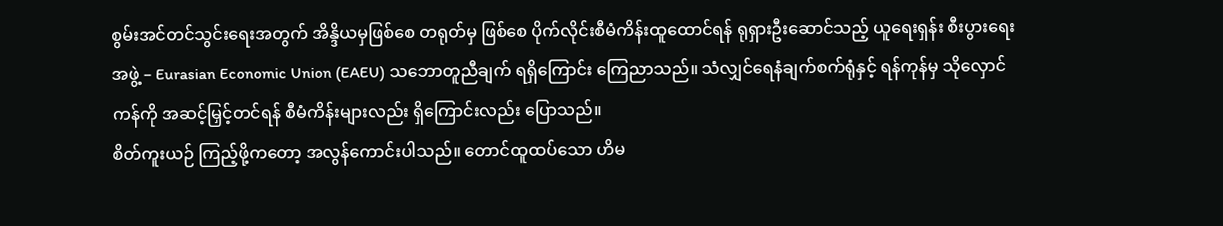စွမ်းအင်တင်သွင်းရေးအတွက် အိန္ဒိယမှဖြစ်စေ တရုတ်မှ ဖြစ်စေ ပိုက်လိုင်းစီမံကိန်းထူထောင်ရန် ရုရှားဦးဆောင်သည့် ယူရေးရှန်း စီးပွားရေး အဖွဲ့ – Eurasian Economic Union (EAEU) သဘောတူညီချက် ရရှိကြောင်း ကြေညာသည်။ သံလျှင်ရေနံချက်စက်ရုံနှင့် ရန်ကုန်မှ သိုလှောင်ကန်ကို အဆင့်မြှင့်တင်ရန် စီမံကိန်းများလည်း ရှိကြောင်းလည်း ပြောသည်။
စိတ်ကူးယဉ် ကြည့်ဖို့ကတော့ အလွန်ကောင်းပါသည်။ တောင်ထူထပ်သော ဟိမ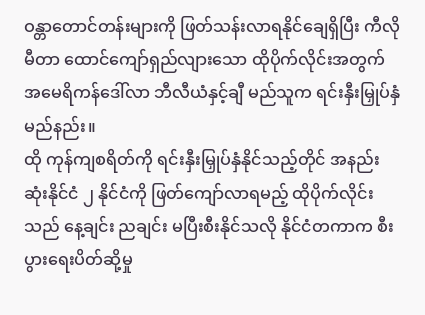ဝန္တာတောင်တန်းများကို ဖြတ်သန်းလာရနိုင်ချေရှိပြီး ကီလိုမီတာ ထောင်ကျော်ရှည်လျားသော ထိုပိုက်လိုင်းအတွက် အမေရိကန်ဒေါ်လာ ဘီလီယံနှင့်ချီ မည်သူက ရင်းနှီးမြှုပ်နှံမည်နည်း။
ထို ကုန်ကျစရိတ်ကို ရင်းနှီးမြှုပ်နှံနိုင်သည့်တိုင် အနည်းဆုံးနိုင်ငံ ၂ နိုင်ငံကို ဖြတ်ကျော်လာရမည့် ထိုပိုက်လိုင်းသည် နေ့ချင်း ညချင်း မပြီးစီးနိုင်သလို နိုင်ငံတကာက စီးပွားရေးပိတ်ဆို့မှု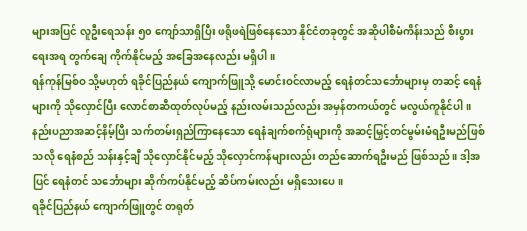များအပြင် လူဦးရေသန်း ၅၀ ကျော်သာရှိပြီး ဖရိုဖရဲဖြစ်နေသော နိုင်ငံတခုတွင် အဆိုပါစီမံကိန်းသည် စီးပွားရေးအရ တွက်ချေ ကိုက်နိုင်မည့် အခြေအနေလည်း မရှိပါ။
ရန်ကုန်မြစ်ဝ သို့မဟုတ် ရခိုင်ပြည်နယ် ကျောက်ဖြူသို့ မောင်းဝင်လာမည့် ရေနံတင်သင်္ဘောများမှ တဆင့် ရေနံများကို သိုလှောင်ပြီး လောင်စာဆီထုတ်လုပ်မည့် နည်းလမ်းသည်လည်း အမှန်တကယ်တွင် မလွယ်ကူနိုင်ပါ။
နည်းပညာအဆင့်နိမ့်ပြီး သက်တမ်းရှည်ကြာနေသော ရေနံချက်စက်ရုံများကို အဆင့်မြှင့်တင်မွမ်းမံရဦးမည်ဖြစ်သလို ရေနံစည် သန်းနှင့်ချီ သိုလှောင်နိုင်မည့် သိုလှောင်ကန်များလည်း တည်ဆောက်ရဦးမည် ဖြစ်သည်။ ဒါ့အပြင် ရေနံတင် သင်္ဘောများ ဆိုက်ကပ်နိုင်မည့် ဆိပ်ကမ်းလည်း မရှိသေးပေ။
ရခိုင်ပြည်နယ် ကျောက်ဖြူတွင် တရုတ်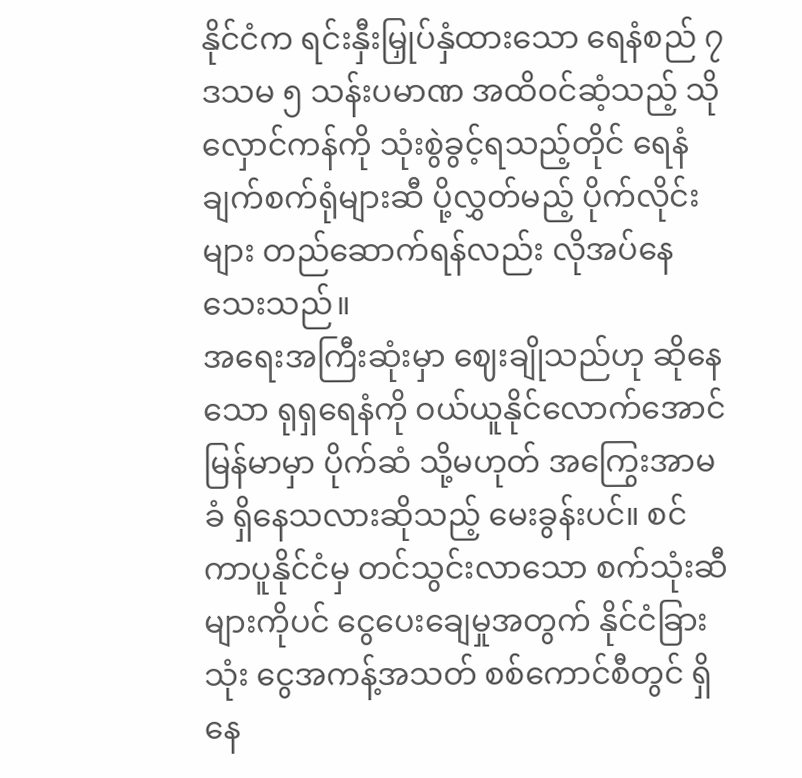နိုင်ငံက ရင်းနှီးမြှုပ်နှံထားသော ရေနံစည် ၇ ဒသမ ၅ သန်းပမာဏ အထိဝင်ဆံ့သည့် သိုလှောင်ကန်ကို သုံးစွဲခွင့်ရသည့်တိုင် ရေနံချက်စက်ရုံများဆီ ပို့လွှတ်မည့် ပိုက်လိုင်းများ တည်ဆောက်ရန်လည်း လိုအပ်နေသေးသည်။
အရေးအကြီးဆုံးမှာ ဈေးချိုသည်ဟု ဆိုနေသော ရုရှရေနံကို ဝယ်ယူနိုင်လောက်အောင် မြန်မာမှာ ပိုက်ဆံ သို့မဟုတ် အကြွေးအာမခံ ရှိနေသလားဆိုသည့် မေးခွန်းပင်။ စင်ကာပူနိုင်ငံမှ တင်သွင်းလာသော စက်သုံးဆီများကိုပင် ငွေပေးချေမှုအတွက် နိုင်ငံခြားသုံး ငွေအကန့်အသတ် စစ်ကောင်စီတွင် ရှိနေ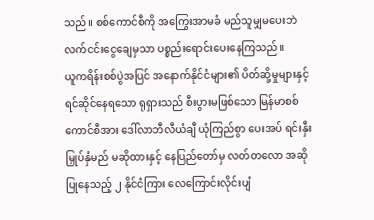သည်။ စစ်ကောင်စီကို အကြွေးအာမခံ မည်သူမျှမပေးဘဲ လက်ငင်းငွေချေမှသာ ပစ္စည်းရောင်းပေးနေကြသည်။
ယူကရိန်းစစ်ပွဲအပြင် အနောက်နိုင်ငံများ၏ ပိတ်ဆို့မှုများနှင့် ရင်ဆိုင်နေရသော ရုရှားသည် စီးပွားမဖြစ်သော မြန်မာစစ်ကောင်စီအား ဒေါ်လာဘီလီယံချီ ယုံကြည်စွာ ပေးအပ် ရင်းနှီးမြှုပ်နှံမည် မဆိုထားနှင့် နေပြည်တော်မှ လတ်တလော အဆိုပြုနေသည့် ၂ နိုင်ငံကြား လေကြောင်းလိုင်းပျံ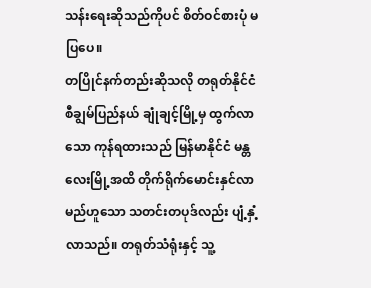သန်းရေးဆိုသည်ကိုပင် စိတ်ဝင်စားပုံ မပြပေ။
တပြိုင်နက်တည်းဆိုသလို တရုတ်နိုင်ငံ စီချွမ်ပြည်နယ် ချုံချင့်မြို့မှ ထွက်လာသော ကုန်ရထားသည် မြန်မာနိုင်ငံ မန္တလေးမြို့အထိ တိုက်ရိုက်မောင်းနှင်လာမည်ဟူသော သတင်းတပုဒ်လည်း ပျံ့နှံ့လာသည်။ တရုတ်သံရုံးနှင့် သူ့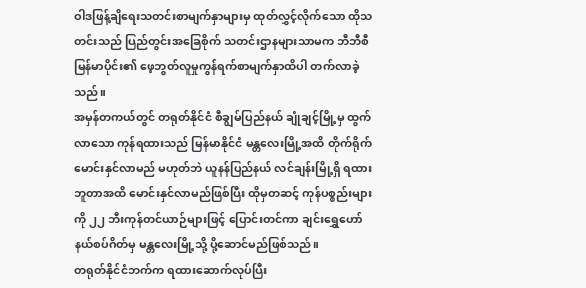ဝါဒဖြန့်ချိရေးသတင်းစာမျက်နှာများမှ ထုတ်လွှင့်လိုက်သော ထိုသတင်းသည် ပြည်တွင်းအခြေစိုက် သတင်းဌာနများသာမက ဘီဘီစီမြန်မာပိုင်း၏ ဖေ့ဘွတ်လူမှုကွန်ရက်စာမျက်နှာထိပါ တက်လာခဲ့သည်။
အမှန်တကယ်တွင် တရုတ်နိုင်ငံ စီချွမ်ပြည်နယ် ချုံချင့်မြို့မှ ထွက်လာသော ကုန်ရထားသည် မြန်မာနိုင်ငံ မန္တလေးမြို့အထိ တိုက်ရိုက်မောင်းနှင်လာမည် မဟုတ်ဘဲ ယူနန်ပြည်နယ် လင်ချန်းမြို့ရှိ ရထားဘူတာအထိ မောင်းနှင်လာမည်ဖြစ်ပြီး ထိုမှတဆင့် ကုန်ပစ္စည်းများကို ၂၂ ဘီးကုန်တင်ယာဉ်များဖြင့် ပြောင်းတင်ကာ ချင်းရွှေဟော်နယ်စပ်ဂိတ်မှ မန္တလေးမြို့သို့ ပို့ဆောင်မည်ဖြစ်သည်။
တရုတ်နိုင်ငံဘက်က ရထားဆောက်လုပ်ပြီး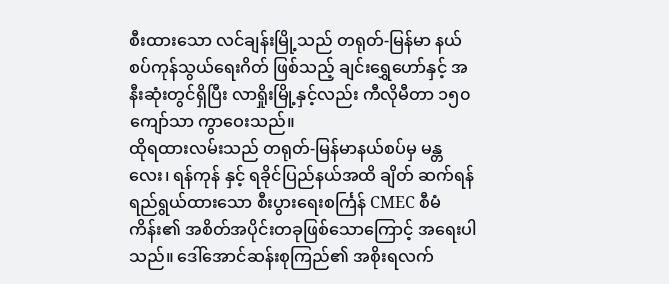စီးထားသော လင်ချန်းမြို့သည် တရုတ်-မြန်မာ နယ်စပ်ကုန်သွယ်ရေးဂိတ် ဖြစ်သည့် ချင်းရွှေဟော်နှင့် အနီးဆုံးတွင်ရှိပြီး လာရှိုးမြို့နှင့်လည်း ကီလိုမီတာ ၁၅၀ ကျော်သာ ကွာဝေးသည်။
ထိုရထားလမ်းသည် တရုတ်-မြန်မာနယ်စပ်မှ မန္တလေး၊ ရန်ကုန် နှင့် ရခိုင်ပြည်နယ်အထိ ချိတ် ဆက်ရန် ရည်ရွယ်ထားသော စီးပွားရေးစင်္ကြန် CMEC စီမံကိန်း၏ အစိတ်အပိုင်းတခုဖြစ်သောကြောင့် အရေးပါသည်။ ဒေါ်အောင်ဆန်းစုကြည်၏ အစိုးရလက်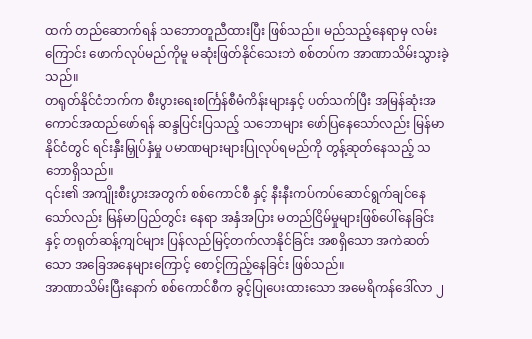ထက် တည်ဆောက်ရန် သဘောတူညီထားပြီး ဖြစ်သည်။ မည်သည့်နေရာမှ လမ်းကြောင်း ဖောက်လုပ်မည်ကိုမူ မဆုံးဖြတ်နိုင်သေးဘဲ စစ်တပ်က အာဏာသိမ်းသွားခဲ့သည်။
တရုတ်နိုင်ငံဘက်က စီးပွားရေးစင်္ကြန်စီမံကိန်းများနှင့် ပတ်သက်ပြီး အမြန်ဆုံးအကောင်အထည်ဖော်ရန် ဆန္ဒပြင်းပြသည့် သဘောများ ဖော်ပြနေသော်လည်း မြန်မာနိုင်ငံတွင် ရင်းနှီးမြှုပ်နှံမှု ပမာဏများများပြုလုပ်ရမည်ကို တွန့်ဆုတ်နေသည့် သဘောရှိသည်။
၎င်း၏ အကျိုးစီးပွားအတွက် စစ်ကောင်စီ နှင့် နီးနီးကပ်ကပ်ဆောင်ရွက်ချင်နေသော်လည်း မြန်မာပြည်တွင်း နေရာ အနှံအပြား မတည်ငြိမ်မှုများဖြစ်ပေါ်နေခြင်း နှင့် တရုတ်ဆန့်ကျင်များ ပြန်လည်မြင့်တက်လာနိုင်ခြင်း အစရှိသော အကဲဆတ်သော အခြေအနေများကြောင့် စောင့်ကြည့်နေခြင်း ဖြစ်သည်။
အာဏာသိမ်းပြီးနောက် စစ်ကောင်စီက ခွင့်ပြုပေးထားသော အမေရိကန်ဒေါ်လာ ၂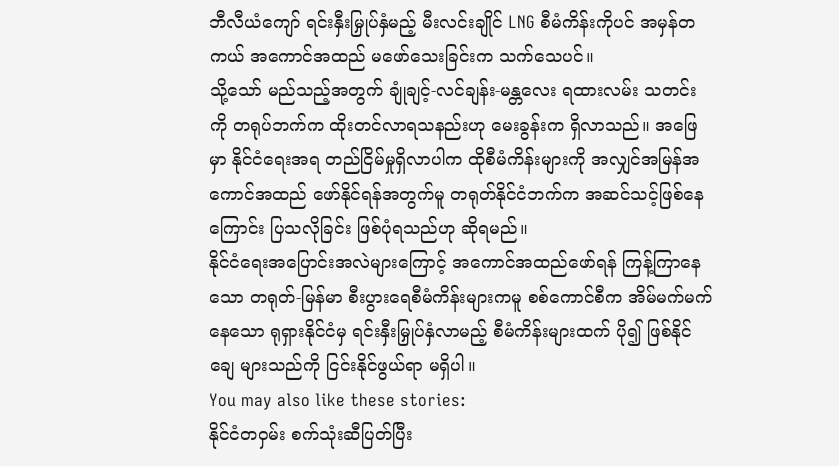ဘီလီယံကျော် ရင်းနှီးမြှုပ်နှံမည့် မီးလင်းချိုင် LNG စီမံကိန်းကိုပင် အမှန်တကယ် အကောင်အထည် မဖော်သေးခြင်းက သက်သေပင်။
သို့သော် မည်သည့်အတွက် ချုံချင့်-လင်ချန်း-မန္တလေး ရထားလမ်း သတင်းကို တရုပ်ဘက်က ထိုးတင်လာရသနည်းဟု မေးခွန်းက ရှိလာသည်။ အဖြေမှာ နိုင်ငံရေးအရ တည်ငြိမ်မှုရှိလာပါက ထိုစီမံကိန်းများကို အလျှင်အမြန်အကောင်အထည် ဖော်နိုင်ရန်အတွက်မူ တရုတ်နိုင်ငံဘက်က အဆင်သင့်ဖြစ်နေကြောင်း ပြသလိုခြင်း ဖြစ်ပုံရသည်ဟု ဆိုရမည်။
နိုင်ငံရေးအပြောင်းအလဲများကြောင့် အကောင်အထည်ဖော်ရန် ကြန့်ကြာနေသော တရုတ်-မြန်မာ စီးပွားရေစီမံကိန်းများကမူ စစ်ကောင်စီက အိမ်မက်မက်နေသော ရုရှားနိုင်ငံမှ ရင်းနှီးမြှုပ်နှံလာမည့် စီမံကိန်းများထက် ပို၍ ဖြစ်နိုင်ချေ များသည်ကို ငြင်းနိုင်ဖွယ်ရာ မရှိပါ။
You may also like these stories:
နိုင်ငံတဝှမ်း စက်သုံးဆီပြတ်ပြီး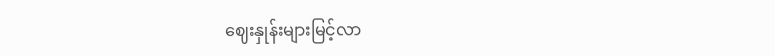ဈေးနှုန်းများမြင့်လာ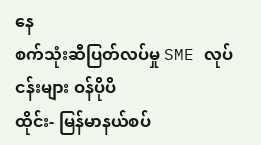နေ
စက်သုံးဆီပြတ်လပ်မှု SME လုပ်ငန်းများ ဝန်ပိုပိ
ထိုင်း- မြန်မာနယ်စပ်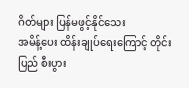ဂိတ်များ ပြန်မဖွင့်နိုင်သေး
အမိန့်ပေး ထိန်းချုပ်ရေးကြောင့် တိုင်းပြည် စီးပွား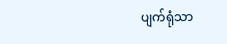ပျက်ရုံသာ